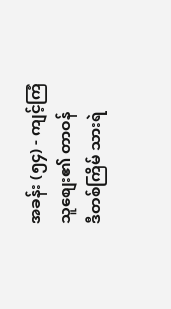အခန်း (၅၄) - ကျင့်ကြံသူစျေး၏ တာဝန်
ဒီတစ်ကြိမ် သားရဲ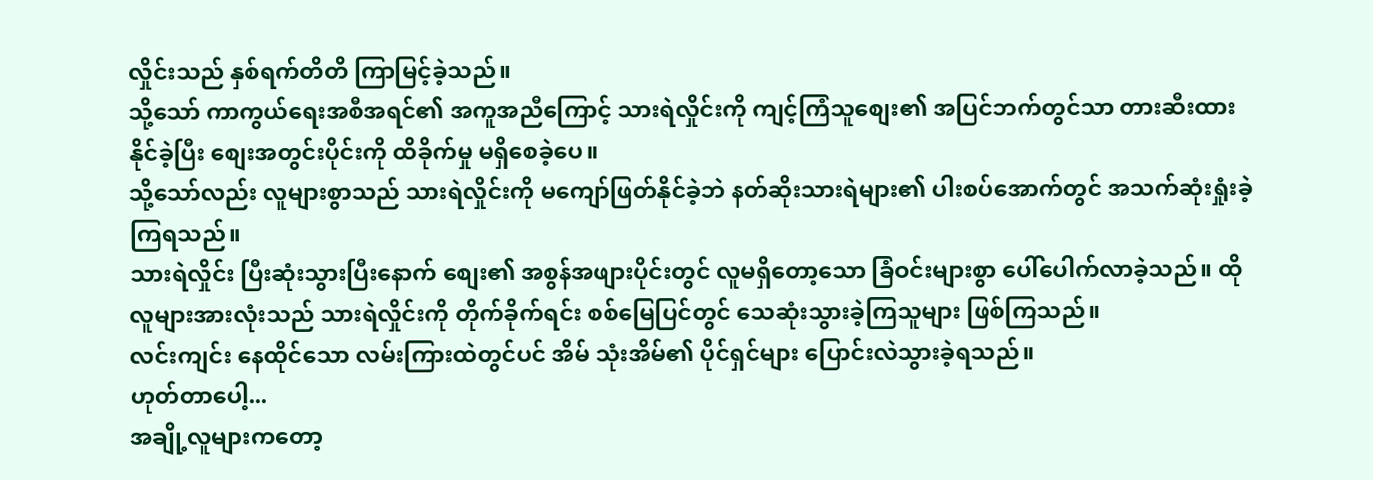လှိုင်းသည် နှစ်ရက်တိတိ ကြာမြင့်ခဲ့သည်။
သို့သော် ကာကွယ်ရေးအစီအရင်၏ အကူအညီကြောင့် သားရဲလှိုင်းကို ကျင့်ကြံသူစျေး၏ အပြင်ဘက်တွင်သာ တားဆီးထားနိုင်ခဲ့ပြီး စျေးအတွင်းပိုင်းကို ထိခိုက်မှု မရှိစေခဲ့ပေ။
သို့သော်လည်း လူများစွာသည် သားရဲလှိုင်းကို မကျော်ဖြတ်နိုင်ခဲ့ဘဲ နတ်ဆိုးသားရဲများ၏ ပါးစပ်အောက်တွင် အသက်ဆုံးရှုံးခဲ့ကြရသည်။
သားရဲလှိုင်း ပြီးဆုံးသွားပြီးနောက် စျေး၏ အစွန်အဖျားပိုင်းတွင် လူမရှိတော့သော ခြံဝင်းများစွာ ပေါ်ပေါက်လာခဲ့သည်။ ထိုလူများအားလုံးသည် သားရဲလှိုင်းကို တိုက်ခိုက်ရင်း စစ်မြေပြင်တွင် သေဆုံးသွားခဲ့ကြသူများ ဖြစ်ကြသည်။
လင်းကျင်း နေထိုင်သော လမ်းကြားထဲတွင်ပင် အိမ် သုံးအိမ်၏ ပိုင်ရှင်များ ပြောင်းလဲသွားခဲ့ရသည်။
ဟုတ်တာပေါ့...
အချို့လူများကတော့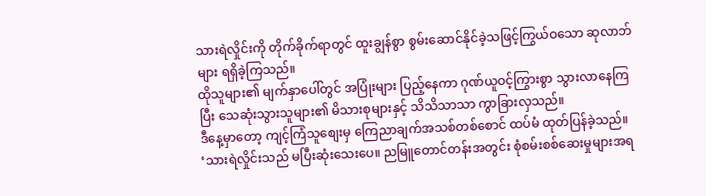သားရဲလှိုင်းကို တိုက်ခိုက်ရာတွင် ထူးချွန်စွာ စွမ်းဆောင်နိုင်ခဲ့သဖြင့်ကြွယ်ဝသော ဆုလာဘ်များ ရရှိခဲ့ကြသည်။
ထိုသူများ၏ မျက်နှာပေါ်တွင် အပြုံးများ ပြည့်နေကာ ဂုဏ်ယူဝင့်ကြွားစွာ သွားလာနေကြပြီး သေဆုံးသွားသူများ၏ မိသားစုများနှင့် သိသိသာသာ ကွာခြားလှသည်။
ဒီနေ့မှာတော့ ကျင့်ကြံသူစျေးမှ ကြေညာချက်အသစ်တစ်စောင် ထပ်မံ ထုတ်ပြန်ခဲ့သည်။
‘သားရဲလှိုင်းသည် မပြီးဆုံးသေးပေ။ ညမြူတောင်တန်းအတွင်း စုံစမ်းစစ်ဆေးမှုများအရ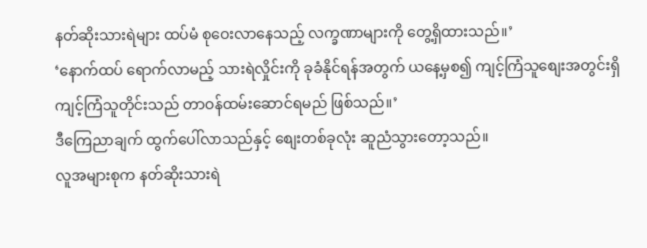နတ်ဆိုးသားရဲများ ထပ်မံ စုဝေးလာနေသည့် လက္ခဏာများကို တွေ့ရှိထားသည်။’
‘နောက်ထပ် ရောက်လာမည့် သားရဲလှိုင်းကို ခုခံနိုင်ရန်အတွက် ယနေ့မှစ၍ ကျင့်ကြံသူစျေးအတွင်းရှိ ကျင့်ကြံသူတိုင်းသည် တာဝန်ထမ်းဆောင်ရမည် ဖြစ်သည်။’
ဒီကြေညာချက် ထွက်ပေါ်လာသည်နှင့် စျေးတစ်ခုလုံး ဆူညံသွားတော့သည်။
လူအများစုက နတ်ဆိုးသားရဲ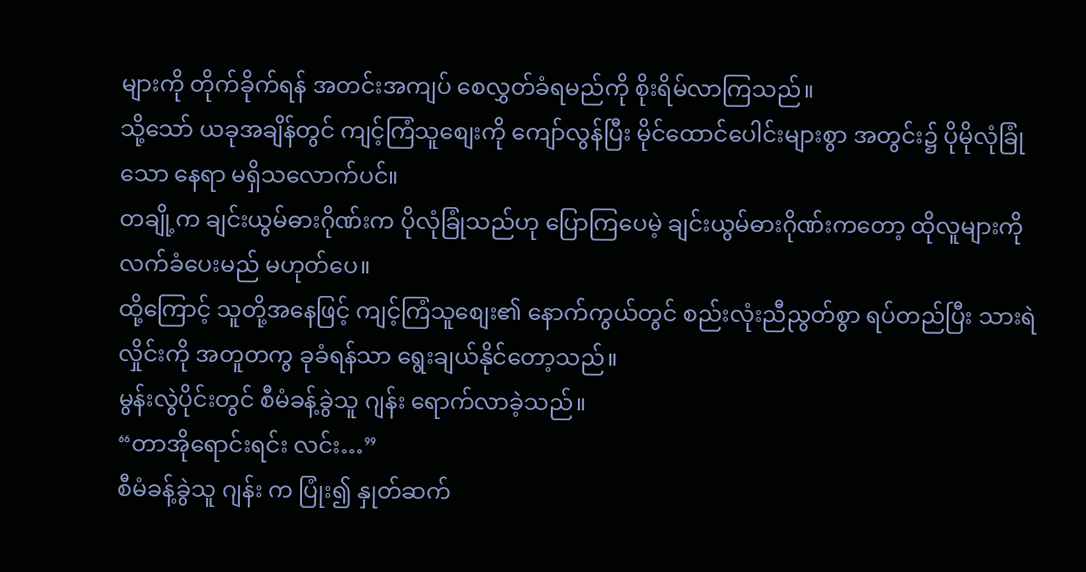များကို တိုက်ခိုက်ရန် အတင်းအကျပ် စေလွှတ်ခံရမည်ကို စိုးရိမ်လာကြသည်။
သို့သော် ယခုအချိန်တွင် ကျင့်ကြံသူစျေးကို ကျော်လွန်ပြီး မိုင်ထောင်ပေါင်းများစွာ အတွင်း၌ ပိုမိုလုံခြုံသော နေရာ မရှိသလောက်ပင်။
တချို့က ချင်းယွမ်ဓားဂိုဏ်းက ပိုလုံခြုံသည်ဟု ပြောကြပေမဲ့ ချင်းယွမ်ဓားဂိုဏ်းကတော့ ထိုလူများကို လက်ခံပေးမည် မဟုတ်ပေ။
ထို့ကြောင့် သူတို့အနေဖြင့် ကျင့်ကြံသူစျေး၏ နောက်ကွယ်တွင် စည်းလုံးညီညွတ်စွာ ရပ်တည်ပြီး သားရဲလှိုင်းကို အတူတကွ ခုခံရန်သာ ရွေးချယ်နိုင်တော့သည်။
မွန်းလွဲပိုင်းတွင် စီမံခန့်ခွဲသူ ဂျန်း ရောက်လာခဲ့သည်။
“တာအိုရောင်းရင်း လင်း…”
စီမံခန့်ခွဲသူ ဂျန်း က ပြုံး၍ နှုတ်ဆက်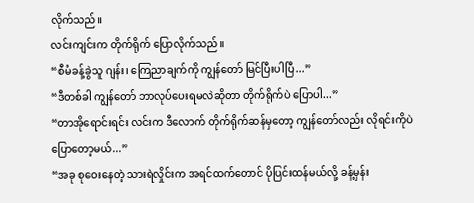လိုက်သည်။
လင်းကျင်းက တိုက်ရိုက် ပြောလိုက်သည်။
“စီမံခန့်ခွဲသူ ဂျန်း၊ ကြေညာချက်ကို ကျွန်တော် မြင်ပြီးပါပြီ...”
“ဒီတစ်ခါ ကျွန်တော် ဘာလုပ်ပေးရမလဲဆိုတာ တိုက်ရိုက်ပဲ ပြောပါ...”
“တာအိုရောင်းရင်း လင်းက ဒီလောက် တိုက်ရိုက်ဆန်မှတော့ ကျွန်တော်လည်း လိုရင်းကိုပဲ ပြောတော့မယ်...”
“အခု စုဝေးနေတဲ့ သားရဲလှိုင်းက အရင်ထက်တောင် ပိုပြင်းထန်မယ်လို့ ခန့်မှန်း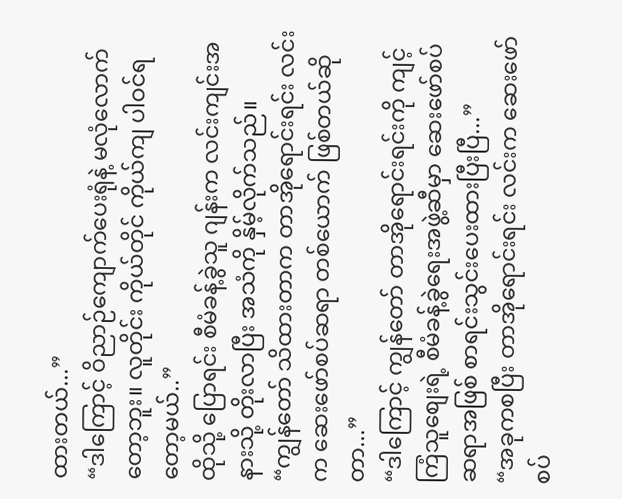ထားတယ်...”
“ဒါကြောင့် ဝိညာဉ်ကျောက်ပေးရုံနဲ့ မလုံလောက်တော့ဘူး။ လူတိုင်း ကိုယ်တိုင် ကိုယ်ကျ ပါဝင်ရတော့မယ်..”
ထိုသို့ ပြောရင်း စီမံခန့်ခွဲသူ ဂျန်းက လင်းကျင်းအနားသို့ တိုးလာပြီး အသံကို နှိမ့်လိုက်သည်။
“ကျွန်တော် သိထားတာက တာအိုရောင်းရင်း လင်းက ဆေးဖော်စပ်ဆရာ တစ်ယောက် ဖြစ်တယ်ဆိုတာ...”
“ဒါကြောင့် ကျွန်တော် တာအိုရောင်းရင်းကို ကျင့်ကြံသူစျေးရဲ့ စီမံခန့်ခွဲရေးအဖွဲ့ဆီမှာ ဆေးဖော်စပ်ဆရာအဖြစ် စာရင်းသွင်းပေးထားပြီးပြီ...”
“အခုကစပြီး တာအိုရောင်းရင်း လင်းက ဆေးဖော်စပ်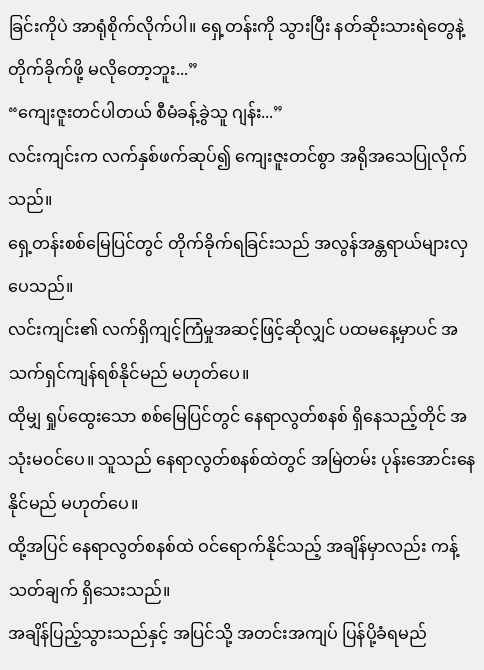ခြင်းကိုပဲ အာရုံစိုက်လိုက်ပါ။ ရှေ့တန်းကို သွားပြီး နတ်ဆိုးသားရဲတွေနဲ့ တိုက်ခိုက်ဖို့ မလိုတော့ဘူး...”
“ကျေးဇူးတင်ပါတယ် စီမံခန့်ခွဲသူ ဂျန်း...”
လင်းကျင်းက လက်နှစ်ဖက်ဆုပ်၍ ကျေးဇူးတင်စွာ အရိုအသေပြုလိုက်သည်။
ရှေ့တန်းစစ်မြေပြင်တွင် တိုက်ခိုက်ရခြင်းသည် အလွန်အန္တရာယ်များလှပေသည်။
လင်းကျင်း၏ လက်ရှိကျင့်ကြံမှုအဆင့်ဖြင့်ဆိုလျှင် ပထမနေ့မှာပင် အသက်ရှင်ကျန်ရစ်နိုင်မည် မဟုတ်ပေ။
ထိုမျှ ရှုပ်ထွေးသော စစ်မြေပြင်တွင် နေရာလွတ်စနစ် ရှိနေသည့်တိုင် အသုံးမဝင်ပေ။ သူသည် နေရာလွတ်စနစ်ထဲတွင် အမြဲတမ်း ပုန်းအောင်းနေနိုင်မည် မဟုတ်ပေ။
ထို့အပြင် နေရာလွတ်စနစ်ထဲ ဝင်ရောက်နိုင်သည့် အချိန်မှာလည်း ကန့်သတ်ချက် ရှိသေးသည်။
အချိန်ပြည့်သွားသည်နှင့် အပြင်သို့ အတင်းအကျပ် ပြန်ပို့ခံရမည်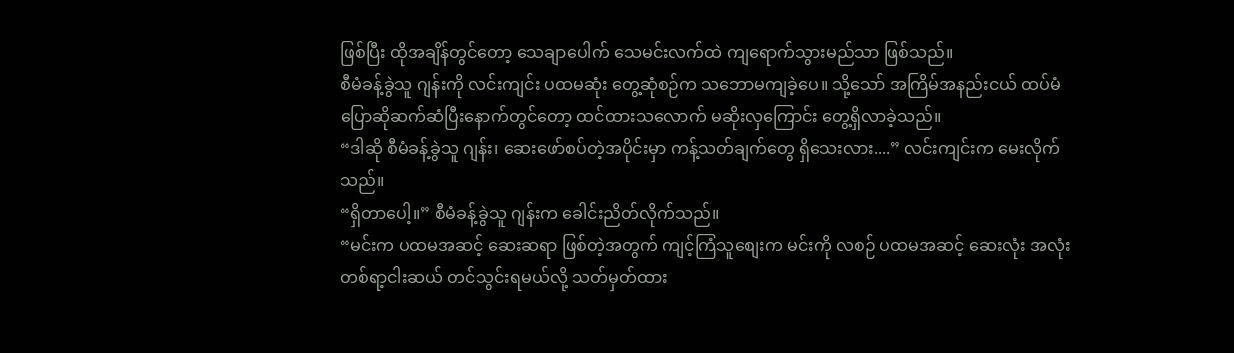ဖြစ်ပြီး ထိုအချိန်တွင်တော့ သေချာပေါက် သေမင်းလက်ထဲ ကျရောက်သွားမည်သာ ဖြစ်သည်။
စီမံခန့်ခွဲသူ ဂျန်းကို လင်းကျင်း ပထမဆုံး တွေ့ဆုံစဉ်က သဘောမကျခဲ့ပေ။ သို့သော် အကြိမ်အနည်းငယ် ထပ်မံ ပြောဆိုဆက်ဆံပြီးနောက်တွင်တော့ ထင်ထားသလောက် မဆိုးလှကြောင်း တွေ့ရှိလာခဲ့သည်။
“ဒါဆို စီမံခန့်ခွဲသူ ဂျန်း၊ ဆေးဖော်စပ်တဲ့အပိုင်းမှာ ကန့်သတ်ချက်တွေ ရှိသေးလား....” လင်းကျင်းက မေးလိုက်သည်။
“ရှိတာပေါ့။” စီမံခန့်ခွဲသူ ဂျန်းက ခေါင်းညိတ်လိုက်သည်။
“မင်းက ပထမအဆင့် ဆေးဆရာ ဖြစ်တဲ့အတွက် ကျင့်ကြံသူစျေးက မင်းကို လစဉ် ပထမအဆင့် ဆေးလုံး အလုံးတစ်ရာ့ငါးဆယ် တင်သွင်းရမယ်လို့ သတ်မှတ်ထား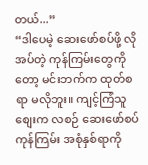တယ်...”
“ဒါပေမဲ့ ဆေးဖော်စပ်ဖို့ လိုအပ်တဲ့ ကုန်ကြမ်းတွေကိုတော့ မင်းဘက်က ထုတ်စရာ မလိုဘူး။ ကျင့်ကြံသူစျေးက လစဉ် ဆေးဖော်စပ်ကုန်ကြမ်း အစုံနှစ်ရာကို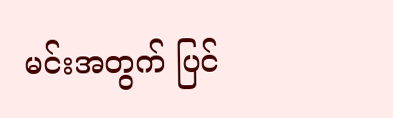မင်းအတွက် ပြင်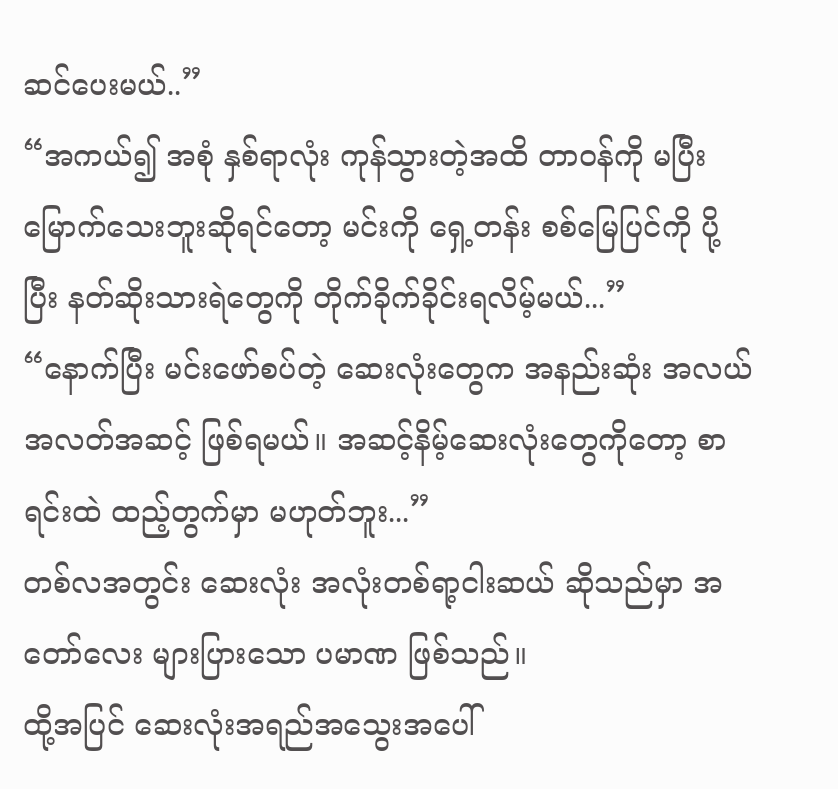ဆင်ပေးမယ်..”
“အကယ်၍ အစုံ နှစ်ရာလုံး ကုန်သွားတဲ့အထိ တာဝန်ကို မပြီးမြောက်သေးဘူးဆိုရင်တော့ မင်းကို ရှေ့တန်း စစ်မြေပြင်ကို ပို့ပြီး နတ်ဆိုးသားရဲတွေကို တိုက်ခိုက်ခိုင်းရလိမ့်မယ်...”
“နောက်ပြီး မင်းဖော်စပ်တဲ့ ဆေးလုံးတွေက အနည်းဆုံး အလယ်အလတ်အဆင့် ဖြစ်ရမယ်။ အဆင့်နိမ့်ဆေးလုံးတွေကိုတော့ စာရင်းထဲ ထည့်တွက်မှာ မဟုတ်ဘူး...”
တစ်လအတွင်း ဆေးလုံး အလုံးတစ်ရာ့ငါးဆယ် ဆိုသည်မှာ အတော်လေး များပြားသော ပမာဏ ဖြစ်သည်။
ထို့အပြင် ဆေးလုံးအရည်အသွေးအပေါ်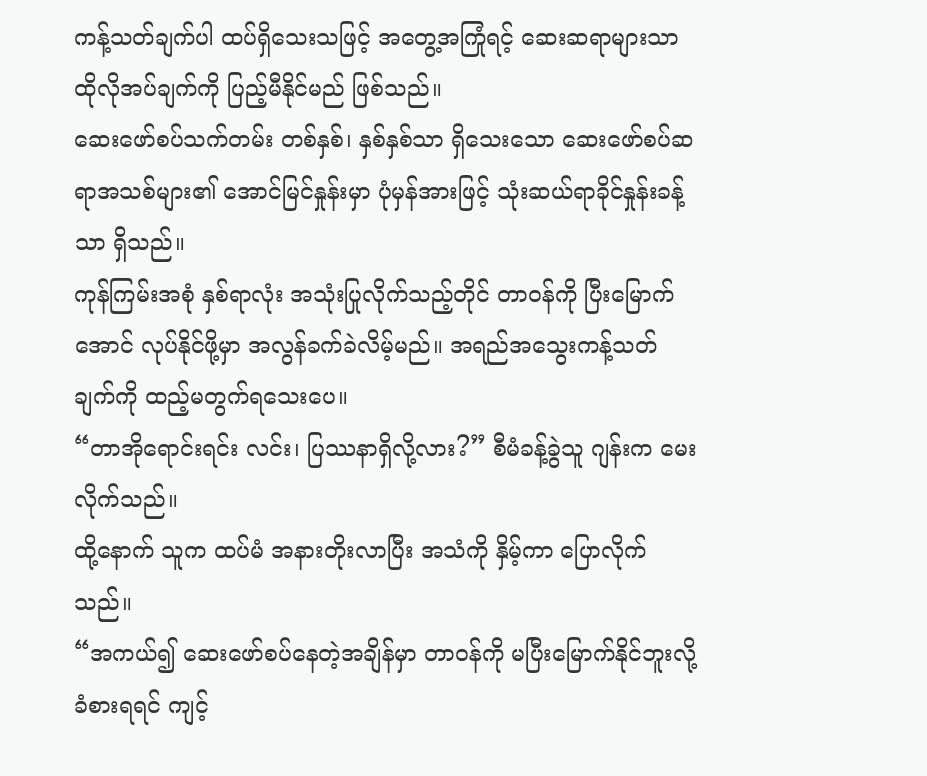ကန့်သတ်ချက်ပါ ထပ်ရှိသေးသဖြင့် အတွေ့အကြုံရင့် ဆေးဆရာများသာ ထိုလိုအပ်ချက်ကို ပြည့်မီနိုင်မည် ဖြစ်သည်။
ဆေးဖော်စပ်သက်တမ်း တစ်နှစ်၊ နှစ်နှစ်သာ ရှိသေးသော ဆေးဖော်စပ်ဆရာအသစ်များ၏ အောင်မြင်နှုန်းမှာ ပုံမှန်အားဖြင့် သုံးဆယ်ရာခိုင်နှုန်းခန့်သာ ရှိသည်။
ကုန်ကြမ်းအစုံ နှစ်ရာလုံး အသုံးပြုလိုက်သည့်တိုင် တာဝန်ကို ပြီးမြောက်အောင် လုပ်နိုင်ဖို့မှာ အလွန်ခက်ခဲလိမ့်မည်။ အရည်အသွေးကန့်သတ်ချက်ကို ထည့်မတွက်ရသေးပေ။
“တာအိုရောင်းရင်း လင်း၊ ပြဿနာရှိလို့လား?” စီမံခန့်ခွဲသူ ဂျန်းက မေးလိုက်သည်။
ထို့နောက် သူက ထပ်မံ အနားတိုးလာပြီး အသံကို နှိမ့်ကာ ပြောလိုက်သည်။
“အကယ်၍ ဆေးဖော်စပ်နေတဲ့အချိန်မှာ တာဝန်ကို မပြီးမြောက်နိုင်ဘူးလို့ ခံစားရရင် ကျင့်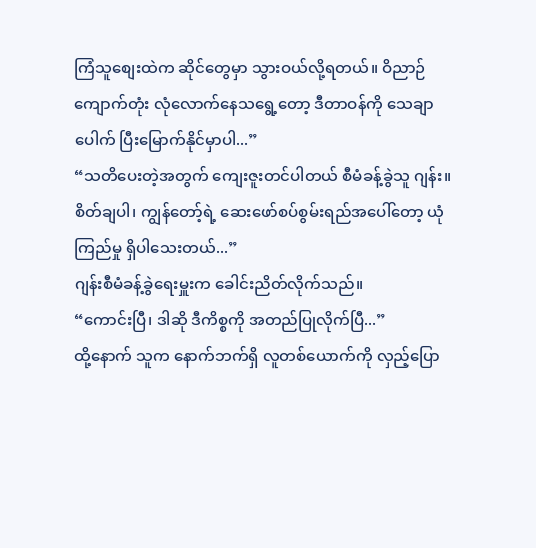ကြံသူစျေးထဲက ဆိုင်တွေမှာ သွားဝယ်လို့ရတယ်။ ဝိညာဉ်ကျောက်တုံး လုံလောက်နေသရွေ့တော့ ဒီတာဝန်ကို သေချာပေါက် ပြီးမြောက်နိုင်မှာပါ...”
“သတိပေးတဲ့အတွက် ကျေးဇူးတင်ပါတယ် စီမံခန့်ခွဲသူ ဂျန်း။ စိတ်ချပါ၊ ကျွန်တော့်ရဲ့ ဆေးဖော်စပ်စွမ်းရည်အပေါ်တော့ ယုံကြည်မှု ရှိပါသေးတယ်...”
ဂျန်းစီမံခန့်ခွဲရေးမှူးက ခေါင်းညိတ်လိုက်သည်။
“ကောင်းပြီ၊ ဒါဆို ဒီကိစ္စကို အတည်ပြုလိုက်ပြီ...”
ထို့နောက် သူက နောက်ဘက်ရှိ လူတစ်ယောက်ကို လှည့်ပြော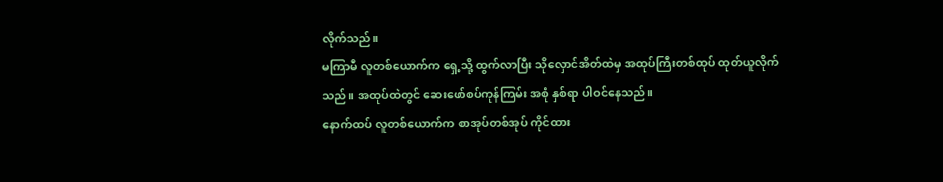လိုက်သည်။
မကြာမီ လူတစ်ယောက်က ရှေ့သို့ ထွက်လာပြီး သိုလှောင်အိတ်ထဲမှ အထုပ်ကြီးတစ်ထုပ် ထုတ်ယူလိုက်သည်။ အထုပ်ထဲတွင် ဆေးဖော်စပ်ကုန်ကြမ်း အစုံ နှစ်ရာ ပါဝင်နေသည်။
နောက်ထပ် လူတစ်ယောက်က စာအုပ်တစ်အုပ် ကိုင်ထား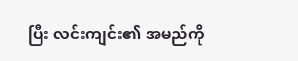ပြီး လင်းကျင်း၏ အမည်ကို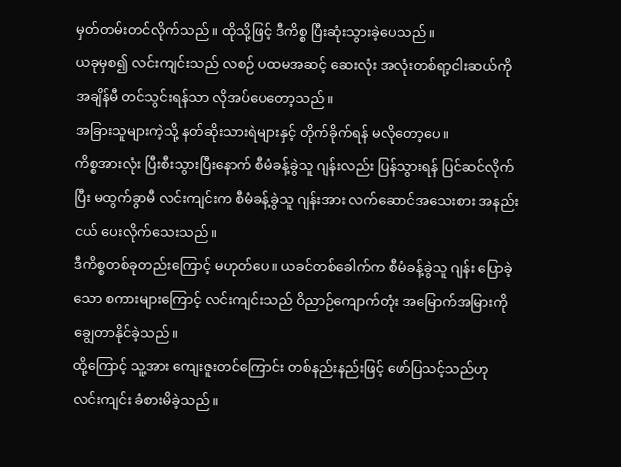မှတ်တမ်းတင်လိုက်သည်။ ထိုသို့ဖြင့် ဒီကိစ္စ ပြီးဆုံးသွားခဲ့ပေသည်။
ယခုမှစ၍ လင်းကျင်းသည် လစဉ် ပထမအဆင့် ဆေးလုံး အလုံးတစ်ရာ့ငါးဆယ်ကို အချိန်မီ တင်သွင်းရန်သာ လိုအပ်ပေတော့သည်။
အခြားသူများကဲ့သို့ နတ်ဆိုးသားရဲများနှင့် တိုက်ခိုက်ရန် မလိုတော့ပေ။
ကိစ္စအားလုံး ပြီးစီးသွားပြီးနောက် စီမံခန့်ခွဲသူ ဂျန်းလည်း ပြန်သွားရန် ပြင်ဆင်လိုက်ပြီး မထွက်ခွာမီ လင်းကျင်းက စီမံခန့်ခွဲသူ ဂျန်းအား လက်ဆောင်အသေးစား အနည်းငယ် ပေးလိုက်သေးသည်။
ဒီကိစ္စတစ်ခုတည်းကြောင့် မဟုတ်ပေ။ ယခင်တစ်ခေါက်က စီမံခန့်ခွဲသူ ဂျန်း ပြောခဲ့သော စကားများကြောင့် လင်းကျင်းသည် ဝိညာဉ်ကျောက်တုံး အမြောက်အမြားကို ချွေတာနိုင်ခဲ့သည်။
ထို့ကြောင့် သူ့အား ကျေးဇူးတင်ကြောင်း တစ်နည်းနည်းဖြင့် ဖော်ပြသင့်သည်ဟု လင်းကျင်း ခံစားမိခဲ့သည်။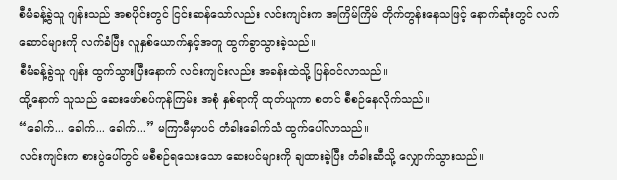စီမံခန့်ခွဲသူ ဂျန်းသည် အစပိုင်းတွင် ငြင်းဆန်သော်လည်း လင်းကျင်းက အကြိမ်ကြိမ် တိုက်တွန်းနေသဖြင့် နောက်ဆုံးတွင် လက်ဆောင်များကို လက်ခံပြီး လူနှစ်ယောက်နှင့်အတူ ထွက်ခွာသွားခဲ့သည်။
စီမံခန့်ခွဲသူ ဂျန်း ထွက်သွားပြီးနောက် လင်းကျင်းလည်း အခန်းထဲသို့ ပြန်ဝင်လာသည်။
ထို့နောက် သူသည် ဆေးဖော်စပ်ကုန်ကြမ်း အစုံ နှစ်ရာကို ထုတ်ယူကာ စတင် စီစဉ်နေလိုက်သည်။
“ခေါက်... ခေါက်... ခေါက်...” မကြာမီမှာပင် တံခါးခေါက်သံ ထွက်ပေါ်လာသည်။
လင်းကျင်းက စားပွဲပေါ်တွင် မစီစဉ်ရသေးသော ဆေးပင်များကို ချထားခဲ့ပြီး တံခါးဆီသို့ လျှောက်သွားသည်။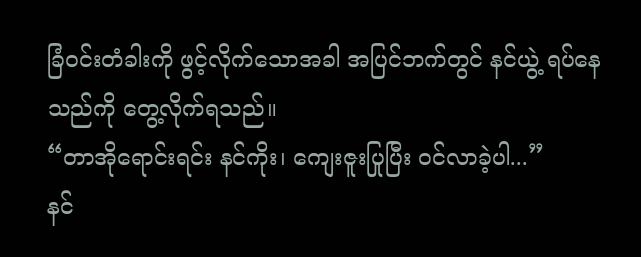ခြံဝင်းတံခါးကို ဖွင့်လိုက်သောအခါ အပြင်ဘက်တွင် နင်ယွဲ့ ရပ်နေသည်ကို တွေ့လိုက်ရသည်။
“တာအိုရောင်းရင်း နင်ကိုး၊ ကျေးဇူးပြုပြီး ဝင်လာခဲ့ပါ...”
နင်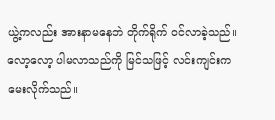ယွဲ့ကလည်း အားနာမနေဘဲ တိုက်ရိုက် ဝင်လာခဲ့သည်။ လော့လော့ ပါမလာသည်ကို မြင်သဖြင့် လင်းကျင်းက မေးလိုက်သည်။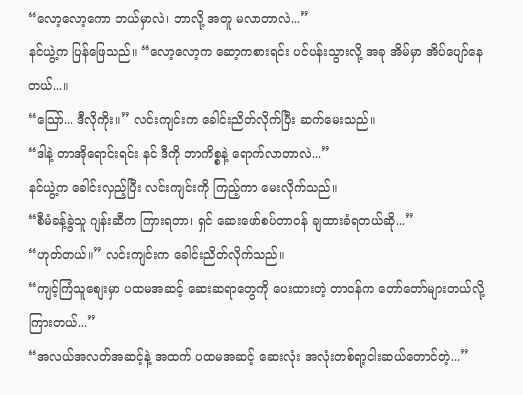“လော့လော့ကော ဘယ်မှာလဲ၊ ဘာလို့ အတူ မလာတာလဲ...”
နင်ယွဲ့က ပြန်ဖြေသည်။ “လော့လော့က ဆော့ကစားရင်း ပင်ပန်းသွားလို့ အခု အိမ်မှာ အိပ်ပျော်နေတယ်...။
“သြော်... ဒီလိုကိုး။” လင်းကျင်းက ခေါင်းညိတ်လိုက်ပြီး ဆက်မေးသည်။
“ဒါနဲ့ တာအိုရောင်းရင်း နင် ဒီကို ဘာကိစ္စနဲ့ ရောက်လာတာလဲ...”
နင်ယွဲ့က ခေါင်းလှည့်ပြီး လင်းကျင်းကို ကြည့်ကာ မေးလိုက်သည်။
“စီမံခန့်ခွဲသူ ဂျန်းဆီက ကြားရတာ၊ ရှင် ဆေးဖော်စပ်တာဝန် ချထားခံရတယ်ဆို...”
“ဟုတ်တယ်။” လင်းကျင်းက ခေါင်းညိတ်လိုက်သည်။
“ကျင့်ကြံသူစျေးမှာ ပထမအဆင့် ဆေးဆရာတွေကို ပေးထားတဲ့ တာဝန်က တော်တော်များတယ်လို့ ကြားတယ်...”
“အလယ်အလတ်အဆင့်နဲ့ အထက် ပထမအဆင့် ဆေးလုံး အလုံးတစ်ရာ့ငါးဆယ်တောင်တဲ့...”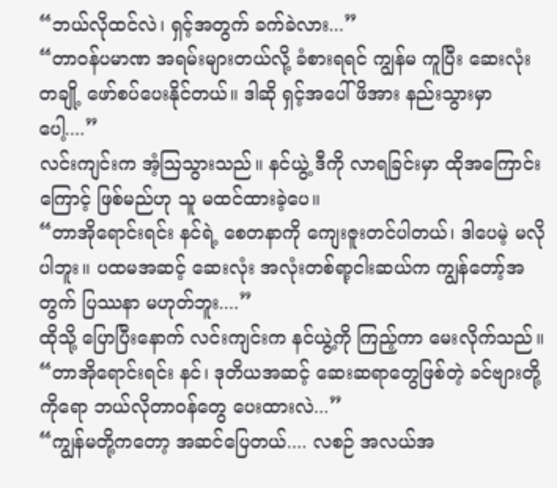“ဘယ်လိုထင်လဲ၊ ရှင့်အတွက် ခက်ခဲလား...”
“တာဝန်ပမာဏ အရမ်းများတယ်လို့ ခံစားရရင် ကျွန်မ ကူပြီး ဆေးလုံးတချို့ ဖော်စပ်ပေးနိုင်တယ်။ ဒါဆို ရှင့်အပေါ် ဖိအား နည်းသွားမှာပေါ့....”
လင်းကျင်းက အံ့ဩသွားသည်။ နင်ယွဲ့ ဒီကို လာရခြင်းမှာ ထိုအကြောင်းကြောင့် ဖြစ်မည်ဟု သူ မထင်ထားခဲ့ပေ။
“တာအိုရောင်းရင်း နင်ရဲ့ စေတနာကို ကျေးဇူးတင်ပါတယ်၊ ဒါပေမဲ့ မလိုပါဘူး။ ပထမအဆင့် ဆေးလုံး အလုံးတစ်ရာ့ငါးဆယ်က ကျွန်တော့်အတွက် ပြဿနာ မဟုတ်ဘူး....”
ထိုသို့ ပြောပြီးနောက် လင်းကျင်းက နင်ယွဲ့ကို ကြည့်ကာ မေးလိုက်သည်။
“တာအိုရောင်းရင်း နင်၊ ဒုတိယအဆင့် ဆေးဆရာတွေဖြစ်တဲ့ ခင်ဗျားတို့ကိုရော ဘယ်လိုတာဝန်တွေ ပေးထားလဲ...”
“ကျွန်မတို့ကတော့ အဆင်ပြေတယ်.... လစဉ် အလယ်အ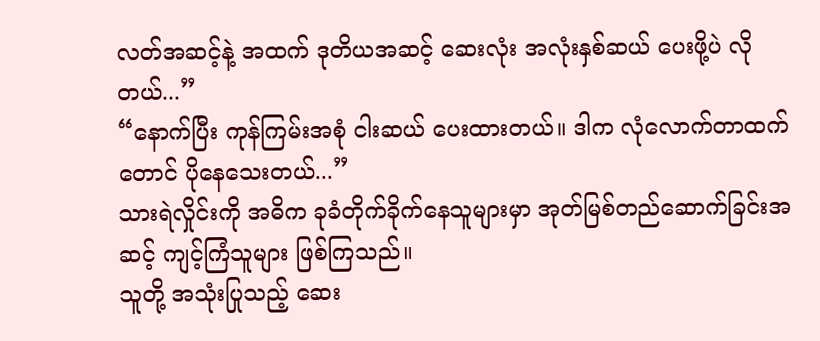လတ်အဆင့်နဲ့ အထက် ဒုတိယအဆင့် ဆေးလုံး အလုံးနှစ်ဆယ် ပေးဖို့ပဲ လိုတယ်...”
“နောက်ပြီး ကုန်ကြမ်းအစုံ ငါးဆယ် ပေးထားတယ်။ ဒါက လုံလောက်တာထက်တောင် ပိုနေသေးတယ်...”
သားရဲလှိုင်းကို အဓိက ခုခံတိုက်ခိုက်နေသူများမှာ အုတ်မြစ်တည်ဆောက်ခြင်းအဆင့် ကျင့်ကြံသူများ ဖြစ်ကြသည်။
သူတို့ အသုံးပြုသည့် ဆေး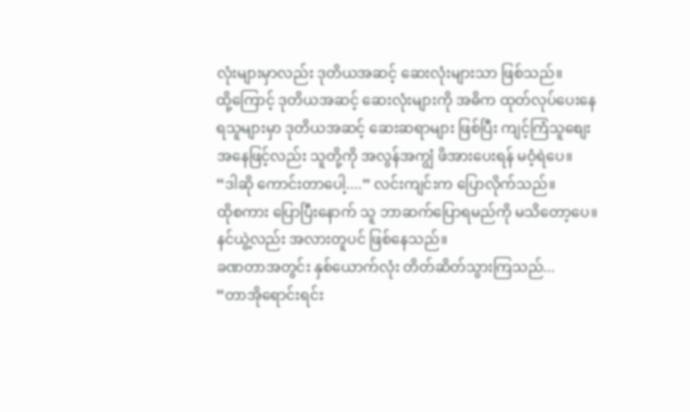လုံးများမှာလည်း ဒုတိယအဆင့် ဆေးလုံးများသာ ဖြစ်သည်။
ထို့ကြောင့် ဒုတိယအဆင့် ဆေးလုံးများကို အဓိက ထုတ်လုပ်ပေးနေရသူများမှာ ဒုတိယအဆင့် ဆေးဆရာများ ဖြစ်ပြီး ကျင့်ကြံသူစျေးအနေဖြင့်လည်း သူတို့ကို အလွန်အကျွံ ဖိအားပေးရန် မဝံ့ရဲပေ။
“ဒါဆို ကောင်းတာပေါ့....” လင်းကျင်းက ပြောလိုက်သည်။
ထိုစကား ပြောပြီးနောက် သူ ဘာဆက်ပြောရမည်ကို မသိတော့ပေ။
နင်ယွဲ့လည်း အလားတူပင် ဖြစ်နေသည်။
ခဏတာအတွင်း နှစ်ယောက်လုံး တိတ်ဆိတ်သွားကြသည်...
“တာအိုရောင်းရင်း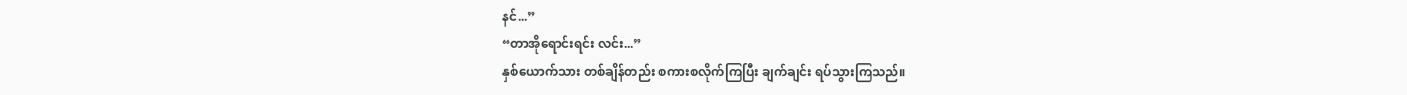နင်...”
“တာအိုရောင်းရင်း လင်း...”
နှစ်ယောက်သား တစ်ချိန်တည်း စကားစလိုက်ကြပြီး ချက်ချင်း ရပ်သွားကြသည်။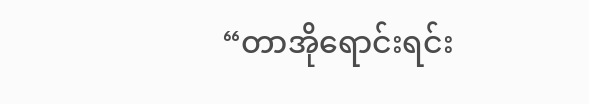“တာအိုရောင်းရင်း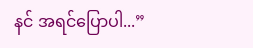နင် အရင်ပြောပါ...”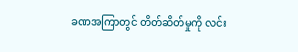ခဏအကြာတွင် တိတ်ဆိတ်မှုကို လင်း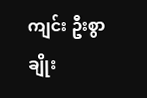ကျင်း ဦးစွာ ချိုး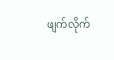ဖျက်လိုက်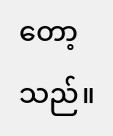တော့သည်။